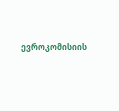ევროკომისიის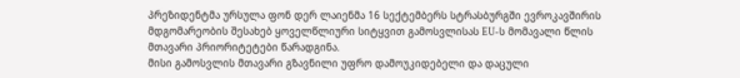პრეზიდენტმა ურსულა ფონ დერ ლაიენმა 16 სექტემბერს სტრასბურგში ევროკავშირის მდგომარეობის შესახებ ყოველწლიური სიტყვით გამოსვლისას EU-ს მომავალი წლის მთავარი პრიორიტეტები წარადგინა.
მისი გამოსვლის მთავარი გზავნილი უფრო დამოუკიდებელი და დაცული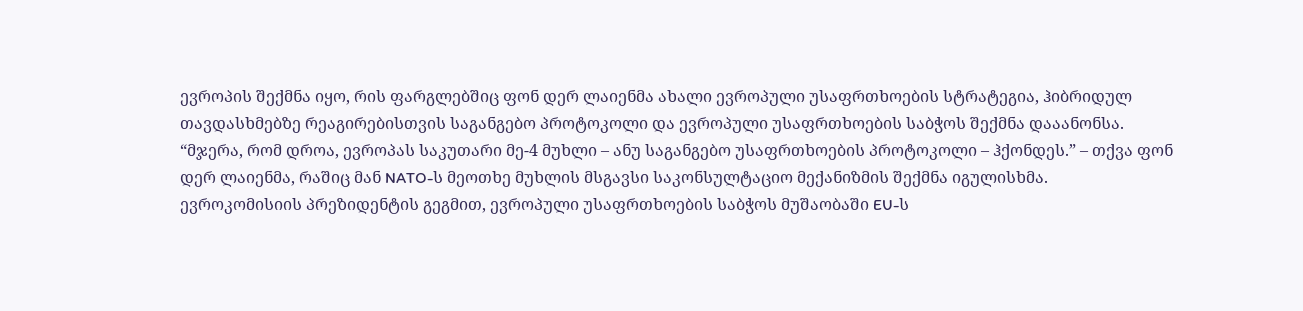ევროპის შექმნა იყო, რის ფარგლებშიც ფონ დერ ლაიენმა ახალი ევროპული უსაფრთხოების სტრატეგია, ჰიბრიდულ თავდასხმებზე რეაგირებისთვის საგანგებო პროტოკოლი და ევროპული უსაფრთხოების საბჭოს შექმნა დააანონსა.
“მჯერა, რომ დროა, ევროპას საკუთარი მე-4 მუხლი – ანუ საგანგებო უსაფრთხოების პროტოკოლი – ჰქონდეს.” – თქვა ფონ დერ ლაიენმა, რაშიც მან NATO-ს მეოთხე მუხლის მსგავსი საკონსულტაციო მექანიზმის შექმნა იგულისხმა.
ევროკომისიის პრეზიდენტის გეგმით, ევროპული უსაფრთხოების საბჭოს მუშაობაში EU-ს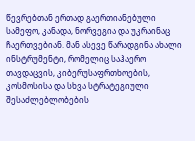წევრებთან ერთად გაერთიანებული სამეფო, კანადა, ნორვეგია და უკრაინაც ჩაერთვებიან. მან ასევე წარადგინა ახალი ინსტრუმენტი, რომელიც საჰაერო თავდაცვის, კიბერუსაფრთხოების, კოსმოსისა და სხვა სტრატეგიული შესაძლებლობების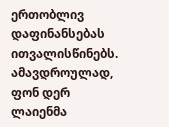ერთობლივ დაფინანსებას ითვალისწინებს.
ამავდროულად, ფონ დერ ლაიენმა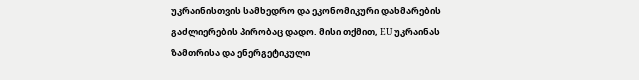უკრაინისთვის სამხედრო და ეკონომიკური დახმარების გაძლიერების პირობაც დადო. მისი თქმით, EU უკრაინას ზამთრისა და ენერგეტიკული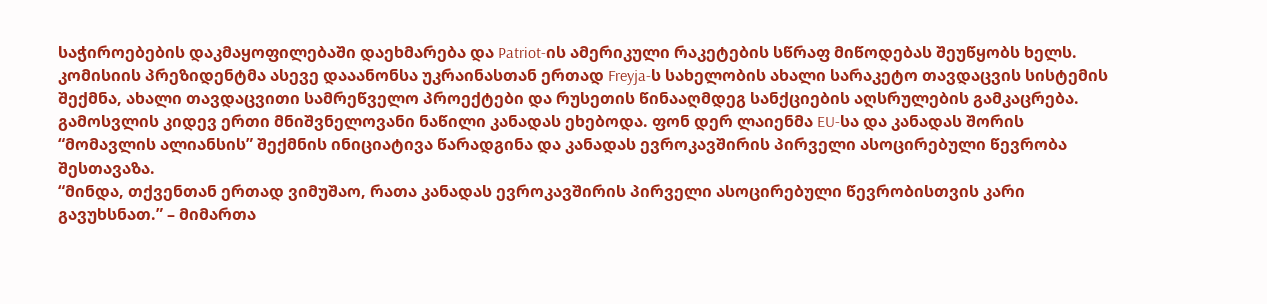საჭიროებების დაკმაყოფილებაში დაეხმარება და Patriot-ის ამერიკული რაკეტების სწრაფ მიწოდებას შეუწყობს ხელს.
კომისიის პრეზიდენტმა ასევე დააანონსა უკრაინასთან ერთად Freyja-ს სახელობის ახალი სარაკეტო თავდაცვის სისტემის შექმნა, ახალი თავდაცვითი სამრეწველო პროექტები და რუსეთის წინააღმდეგ სანქციების აღსრულების გამკაცრება.
გამოსვლის კიდევ ერთი მნიშვნელოვანი ნაწილი კანადას ეხებოდა. ფონ დერ ლაიენმა EU-სა და კანადას შორის “მომავლის ალიანსის” შექმნის ინიციატივა წარადგინა და კანადას ევროკავშირის პირველი ასოცირებული წევრობა შესთავაზა.
“მინდა, თქვენთან ერთად ვიმუშაო, რათა კანადას ევროკავშირის პირველი ასოცირებული წევრობისთვის კარი გავუხსნათ.” – მიმართა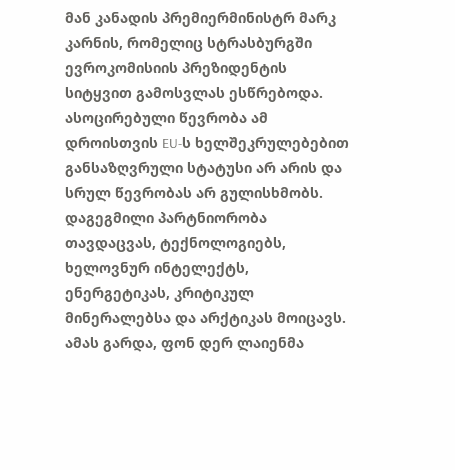მან კანადის პრემიერმინისტრ მარკ კარნის, რომელიც სტრასბურგში ევროკომისიის პრეზიდენტის სიტყვით გამოსვლას ესწრებოდა.
ასოცირებული წევრობა ამ დროისთვის EU-ს ხელშეკრულებებით განსაზღვრული სტატუსი არ არის და სრულ წევრობას არ გულისხმობს. დაგეგმილი პარტნიორობა თავდაცვას, ტექნოლოგიებს, ხელოვნურ ინტელექტს, ენერგეტიკას, კრიტიკულ მინერალებსა და არქტიკას მოიცავს.
ამას გარდა, ფონ დერ ლაიენმა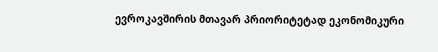ევროკავშირის მთავარ პრიორიტეტად ეკონომიკური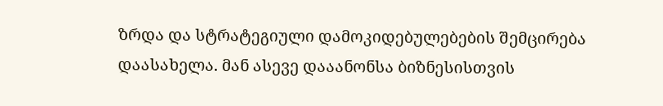ზრდა და სტრატეგიული დამოკიდებულებების შემცირება დაასახელა. მან ასევე დააანონსა ბიზნესისთვის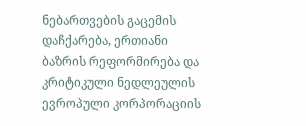ნებართვების გაცემის დაჩქარება, ერთიანი ბაზრის რეფორმირება და კრიტიკული ნედლეულის ევროპული კორპორაციის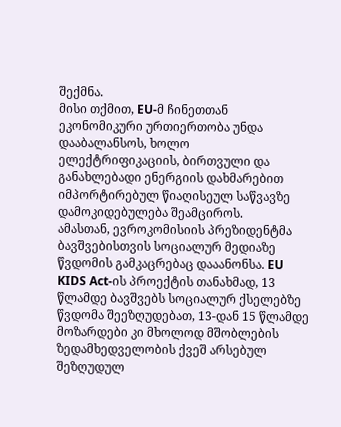შექმნა.
მისი თქმით, EU-მ ჩინეთთან ეკონომიკური ურთიერთობა უნდა დააბალანსოს, ხოლო ელექტრიფიკაციის, ბირთვული და განახლებადი ენერგიის დახმარებით იმპორტირებულ წიაღისეულ საწვავზე დამოკიდებულება შეამციროს.
ამასთან, ევროკომისიის პრეზიდენტმა ბავშვებისთვის სოციალურ მედიაზე წვდომის გამკაცრებაც დააანონსა. EU KIDS Act-ის პროექტის თანახმად, 13 წლამდე ბავშვებს სოციალურ ქსელებზე წვდომა შეეზღუდებათ, 13-დან 15 წლამდე მოზარდები კი მხოლოდ მშობლების ზედამხედველობის ქვეშ არსებულ შეზღუდულ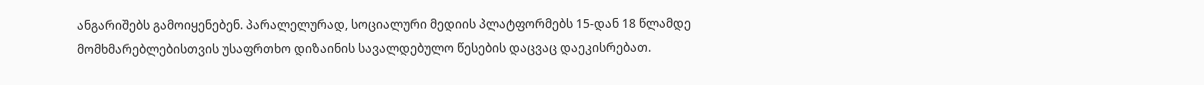ანგარიშებს გამოიყენებენ. პარალელურად, სოციალური მედიის პლატფორმებს 15-დან 18 წლამდე მომხმარებლებისთვის უსაფრთხო დიზაინის სავალდებულო წესების დაცვაც დაეკისრებათ.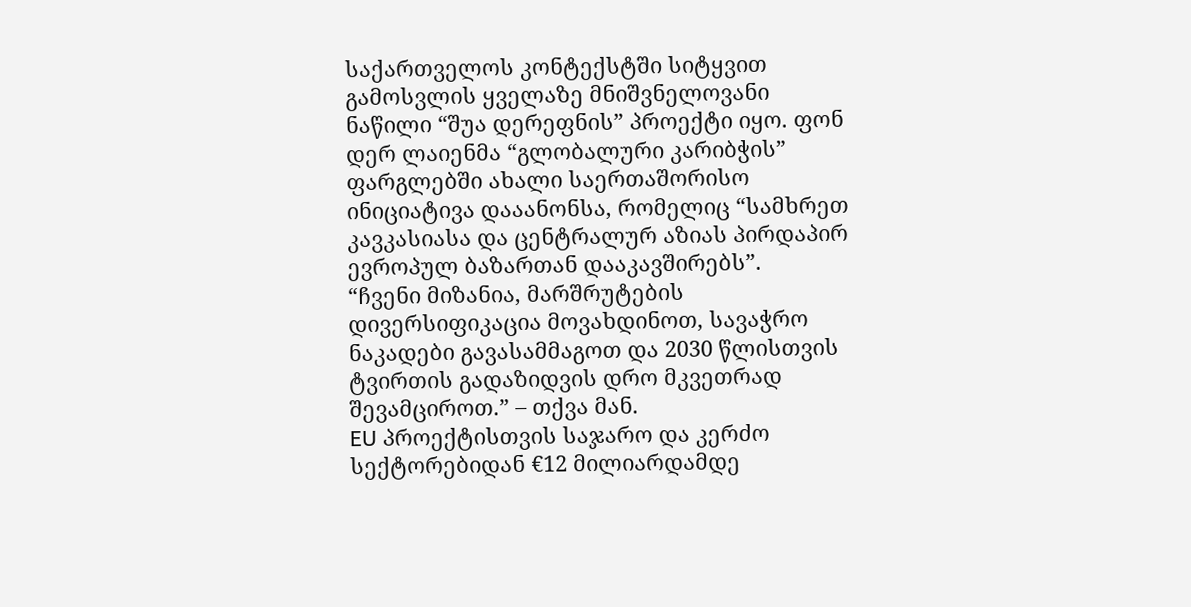საქართველოს კონტექსტში სიტყვით გამოსვლის ყველაზე მნიშვნელოვანი ნაწილი “შუა დერეფნის” პროექტი იყო. ფონ დერ ლაიენმა “გლობალური კარიბჭის” ფარგლებში ახალი საერთაშორისო ინიციატივა დააანონსა, რომელიც “სამხრეთ კავკასიასა და ცენტრალურ აზიას პირდაპირ ევროპულ ბაზართან დააკავშირებს”.
“ჩვენი მიზანია, მარშრუტების დივერსიფიკაცია მოვახდინოთ, სავაჭრო ნაკადები გავასამმაგოთ და 2030 წლისთვის ტვირთის გადაზიდვის დრო მკვეთრად შევამციროთ.” – თქვა მან.
EU პროექტისთვის საჯარო და კერძო სექტორებიდან €12 მილიარდამდე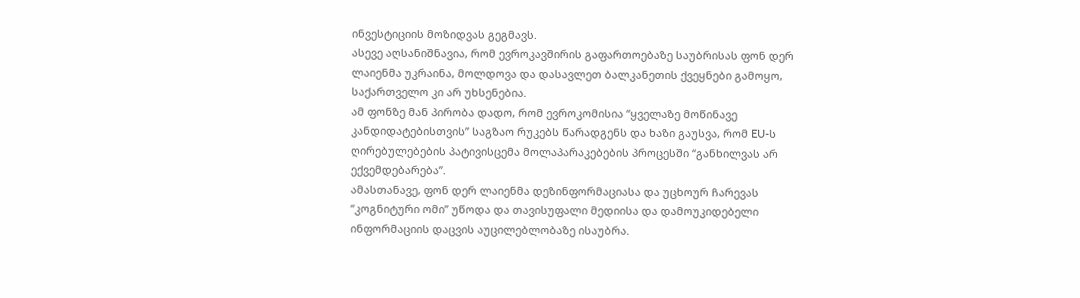ინვესტიციის მოზიდვას გეგმავს.
ასევე აღსანიშნავია, რომ ევროკავშირის გაფართოებაზე საუბრისას ფონ დერ ლაიენმა უკრაინა, მოლდოვა და დასავლეთ ბალკანეთის ქვეყნები გამოყო, საქართველო კი არ უხსენებია.
ამ ფონზე მან პირობა დადო, რომ ევროკომისია “ყველაზე მოწინავე კანდიდატებისთვის” საგზაო რუკებს წარადგენს და ხაზი გაუსვა, რომ EU-ს ღირებულებების პატივისცემა მოლაპარაკებების პროცესში “განხილვას არ ექვემდებარება”.
ამასთანავე, ფონ დერ ლაიენმა დეზინფორმაციასა და უცხოურ ჩარევას “კოგნიტური ომი” უწოდა და თავისუფალი მედიისა და დამოუკიდებელი ინფორმაციის დაცვის აუცილებლობაზე ისაუბრა.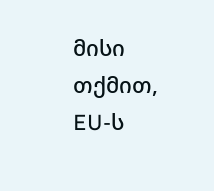მისი თქმით, EU-ს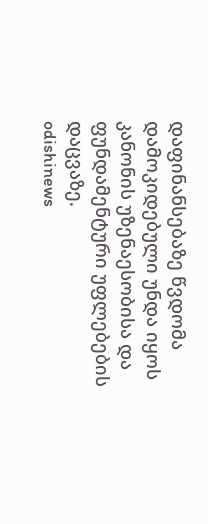დაფინანსებაზე წვდომა დამოკიდებული უნდა იყოს კანონის უზენაესობისა და ფუნდამენტური უფლებების დაცვაზე.
odishinews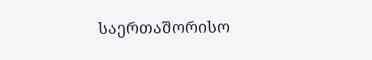საერთაშორისო